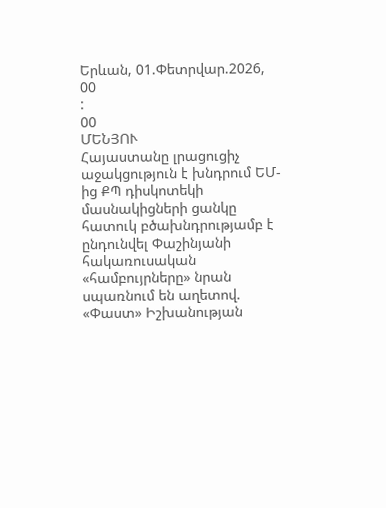Երևան, 01.Փետրվար.2026,
00
:
00
ՄԵՆՅՈՒ
Հայաստանը լրացուցիչ աջակցություն է խնդրում ԵՄ-ից ՔՊ դիսկոտեկի մասնակիցների ցանկը հատուկ բծախնդրությամբ է ընդունվել Փաշինյանի հակառուսական «համբույրները» նրան սպառնում են աղետով. «Փաստ» Իշխանության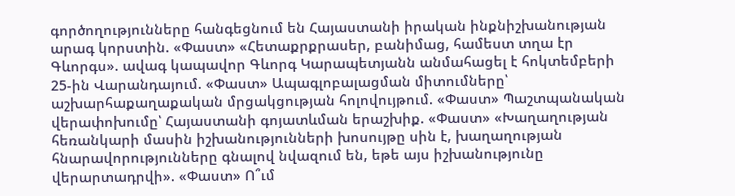գործողությունները հանգեցնում են Հայաստանի իրական ինքնիշխանության արագ կորստին. «Փաստ» «Հետաքրքրասեր, բանիմաց, համեստ տղա էր Գևորգս». ավագ կապավոր Գևորգ Կարապետյանն անմահացել է հոկտեմբերի 25-ին Վարանդայում. «Փաստ» Ապագլոբալացման միտումները՝ աշխարհաքաղաքական մրցակցության հոլովույթում. «Փաստ» Պաշտպանական վերափոխումը՝ Հայաստանի գոյատևման երաշխիք. «Փաստ» «Խաղաղության հեռանկարի մասին իշխանությունների խոսույթը սին է, խաղաղության հնարավորությունները գնալով նվազում են, եթե այս իշխանությունը վերարտադրվի». «Փաստ» Ո՞ւմ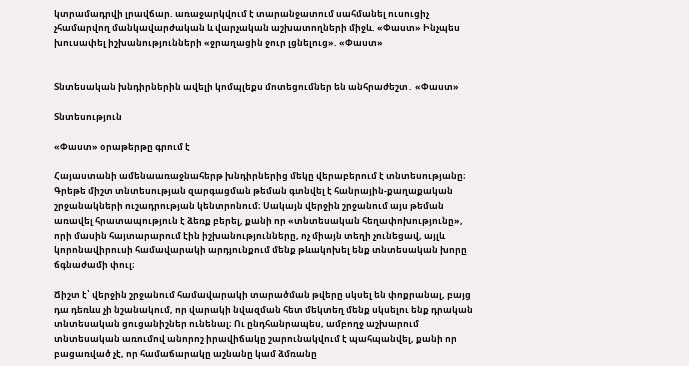կտրամադրվի լրավճար. առաջարկվում է տարանջատում սահմանել ուսուցիչ չհամարվող մանկավարժական և վարչական աշխատողների միջև. «Փաստ» Ինչպես խուսափել իշխանությունների «ջրաղացին ջուր լցնելուց». «Փաստ»


Տնտեսական խնդիրներին ավելի կոմպլեքս մոտեցումներ են անհրաժեշտ․ «Փաստ»

Տնտեսություն

«Փաստ» օրաթերթը գրում է

Հայաստանի ամենաառաջնահերթ խնդիրներից մեկը վերաբերում է տնտեսությանը։ Գրեթե միշտ տնտեսության զարգացման թեման գտնվել է հանրային-քաղաքական շրջանակների ուշադրության կենտրոնում։ Սակայն վերջին շրջանում այս թեման առավել հրատապություն է ձեռք բերել, քանի որ «տնտեսական հեղափոխությունը», որի մասին հայտարարում էին իշխանությունները, ոչ միայն տեղի չունեցավ, այլև կորոնավիրուսի համավարակի արդյունքում մենք թևակոխել ենք տնտեսական խորը ճգնաժամի փուլ։

Ճիշտ է՝ վերջին շրջանում համավարակի տարածման թվերը սկսել են փոքրանալ, բայց դա դեռևս չի նշանակում, որ վարակի նվազման հետ մեկտեղ մենք սկսելու ենք դրական տնտեսական ցուցանիշներ ունենալ։ Ու ընդհանրապես, ամբողջ աշխարում տնտեսական առումով անորոշ իրավիճակը շարունակվում է պահպանվել, քանի որ բացառված չէ, որ համաճարակը աշնանը կամ ձմռանը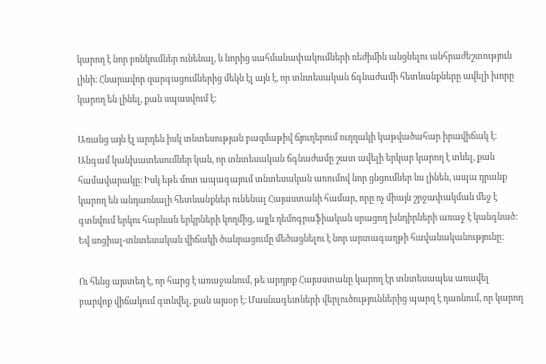կարող է նոր բռնկումներ ունենալ, և նորից սահմանափակումների ռեժիմին անցնելու անհրաժեշտություն լինի։ Հնարավոր զարգացումներից մեկն էլ այն է, որ տնտեսական ճգնաժամի հետևանքները ավելի խորը կարող են լինել, քան սպասվում է։

Առանց այն էլ արդեն իսկ տնտեսության բազմաթիվ ճյուղերում ուղղակի կաթվածահար իրավիճակ է։ Անգամ կանխատեսումներ կան, որ տնտեսական ճգնաժամը շատ ավելի երկար կարող է տևել, քան համավարակը։ Իսկ եթե մոտ ապագայում տնտեսական առումով նոր ցնցումներ ևս լինեն, ապա դրանք կարող են անդառնալի հետևանքներ ունենալ Հայաստանի համար, որը ոչ միայն շրջափակման մեջ է գտնվում երկու հարևան երկրների կողմից, այլև դեմոգրաֆիական սրացող խնդիրների առաջ է կանգնած։ Եվ սոցիալ-տնտեսական վիճակի ծանրացումը մեծացնելու է նոր արտագաղթի հավանականությունը։

Ու հենց այստեղ է, որ հարց է առաջանում, թե արդյոք Հայաստանը կարող էր տնտեսապես առավել բարվոք վիճակում գտնվել, քան այսօր է։ Մասնագետների վերլուծություններից պարզ է դառնում, որ կարող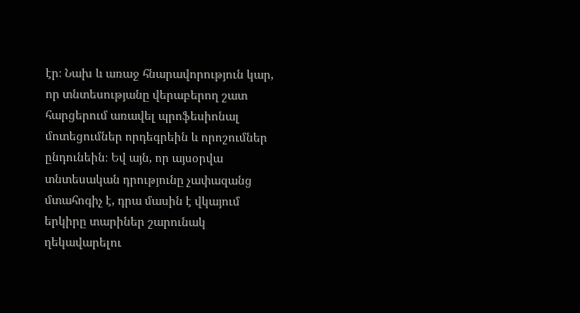էր։ Նախ և առաջ հնարավորություն կար, որ տնտեսությանը վերաբերող շատ հարցերում առավել պրոֆեսիոնալ մոտեցումներ որդեգրեին և որոշումներ ընդունեին։ Եվ այն, որ այսօրվա տնտեսական դրությունը չափազանց մտահոգիչ է, դրա մասին է վկայում երկիրը տարիներ շարունակ ղեկավարելու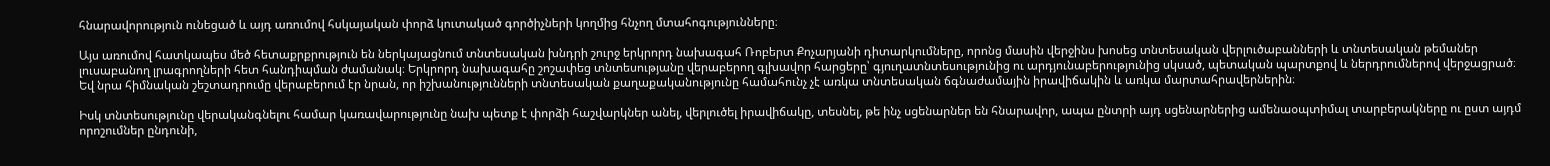հնարավորություն ունեցած և այդ առումով հսկայական փորձ կուտակած գործիչների կողմից հնչող մտահոգությունները։

Այս առումով հատկապես մեծ հետաքրքրություն են ներկայացնում տնտեսական խնդրի շուրջ երկրորդ նախագահ Ռոբերտ Քոչարյանի դիտարկումները, որոնց մասին վերջինս խոսեց տնտեսական վերլուծաբանների և տնտեսական թեմաներ լուսաբանող լրագրողների հետ հանդիպման ժամանակ։ Երկրորդ նախագահը շոշափեց տնտեսությանը վերաբերող գլխավոր հարցերը՝ գյուղատնտեսությունից ու արդյունաբերությունից սկսած, պետական պարտքով և ներդրումներով վերջացրած։ Եվ նրա հիմնական շեշտադրումը վերաբերում էր նրան, որ իշխանությունների տնտեսական քաղաքականությունը համահունչ չէ առկա տնտեսական ճգնաժամային իրավիճակին և առկա մարտահրավերներին։

Իսկ տնտեսությունը վերականգնելու համար կառավարությունը նախ պետք է փորձի հաշվարկներ անել, վերլուծել իրավիճակը, տեսնել, թե ինչ սցենարներ են հնարավոր, ապա ընտրի այդ սցենարներից ամենաօպտիմալ տարբերակները ու ըստ այդմ որոշումներ ընդունի,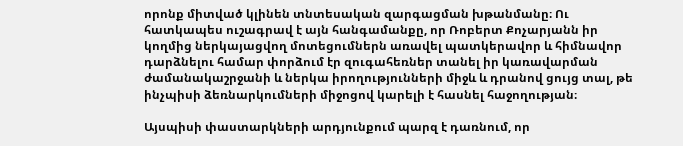որոնք միտված կլինեն տնտեսական զարգացման խթանմանը։ Ու հատկապես ուշագրավ է այն հանգամանքը, որ Ռոբերտ Քոչարյանն իր կողմից ներկայացվող մոտեցումներն առավել պատկերավոր և հիմնավոր դարձնելու համար փորձում էր զուգահեռներ տանել իր կառավարման ժամանակաշրջանի և ներկա իրողությունների միջև և դրանով ցույց տալ, թե ինչպիսի ձեռնարկումների միջոցով կարելի է հասնել հաջողության։

Այսպիսի փաստարկների արդյունքում պարզ է դառնում, որ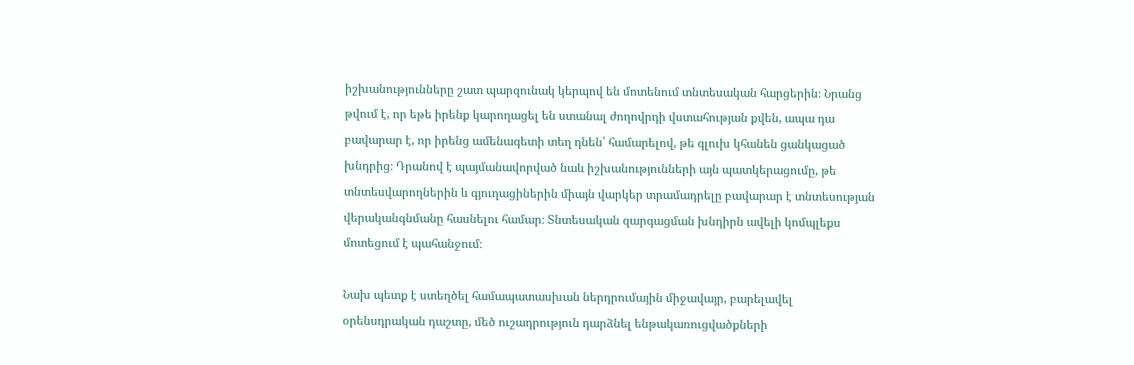իշխանությունները շատ պարզունակ կերպով են մոտենում տնտեսական հարցերին։ Նրանց թվում է, որ եթե իրենք կարողացել են ստանալ ժողովրդի վստահության քվեն, ապա դա բավարար է, որ իրենց ամենագետի տեղ դնեն՝ համարելով, թե գլուխ կհանեն ցանկացած խնդրից։ Դրանով է պայմանավորված նաև իշխանությունների այն պատկերացումը, թե տնտեսվարողներին և գյուղացիներին միայն վարկեր տրամադրելը բավարար է տնտեսության վերականգնմանը հասնելու համար։ Տնտեսական զարգացման խնդիրն ավելի կոմպլեքս մոտեցում է պահանջում։

Նախ պետք է ստեղծել համապատասխան ներդրումային միջավայր, բարելավել օրենսդրական դաշտը, մեծ ուշադրություն դարձնել ենթակառուցվածքների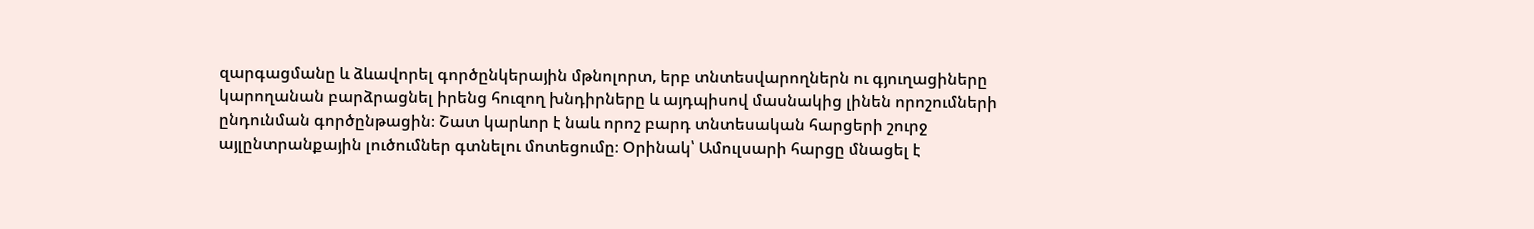զարգացմանը և ձևավորել գործընկերային մթնոլորտ, երբ տնտեսվարողներն ու գյուղացիները կարողանան բարձրացնել իրենց հուզող խնդիրները և այդպիսով մասնակից լինեն որոշումների ընդունման գործընթացին։ Շատ կարևոր է նաև որոշ բարդ տնտեսական հարցերի շուրջ այլընտրանքային լուծումներ գտնելու մոտեցումը։ Օրինակ՝ Ամուլսարի հարցը մնացել է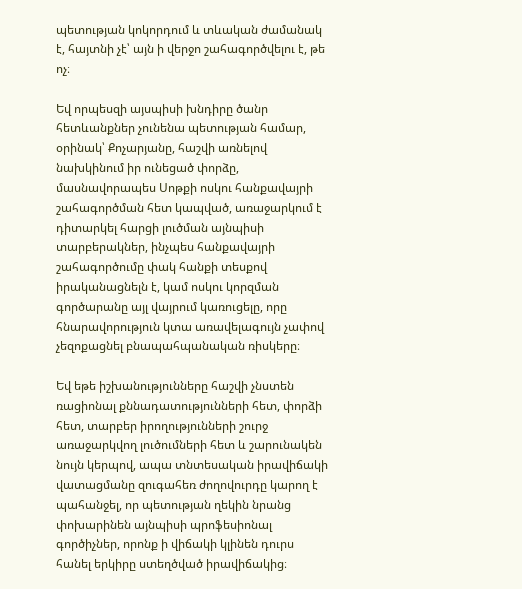պետության կոկորդում և տևական ժամանակ է, հայտնի չէ՝ այն ի վերջո շահագործվելու է, թե ոչ։

Եվ որպեսզի այսպիսի խնդիրը ծանր հետևանքներ չունենա պետության համար, օրինակ՝ Քոչարյանը, հաշվի առնելով նախկինում իր ունեցած փորձը, մասնավորապես Սոթքի ոսկու հանքավայրի շահագործման հետ կապված, առաջարկում է դիտարկել հարցի լուծման այնպիսի տարբերակներ, ինչպես հանքավայրի շահագործումը փակ հանքի տեսքով իրականացնելն է, կամ ոսկու կորզման գործարանը այլ վայրում կառուցելը, որը հնարավորություն կտա առավելագույն չափով չեզոքացնել բնապահպանական ռիսկերը։

Եվ եթե իշխանությունները հաշվի չնստեն ռացիոնալ քննադատությունների հետ, փորձի հետ, տարբեր իրողությունների շուրջ առաջարկվող լուծումների հետ և շարունակեն նույն կերպով, ապա տնտեսական իրավիճակի վատացմանը զուգահեռ ժողովուրդը կարող է պահանջել, որ պետության ղեկին նրանց փոխարինեն այնպիսի պրոֆեսիոնալ գործիչներ, որոնք ի վիճակի կլինեն դուրս հանել երկիրը ստեղծված իրավիճակից։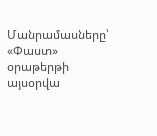Մանրամասները՝ «Փաստ» օրաթերթի այսօրվա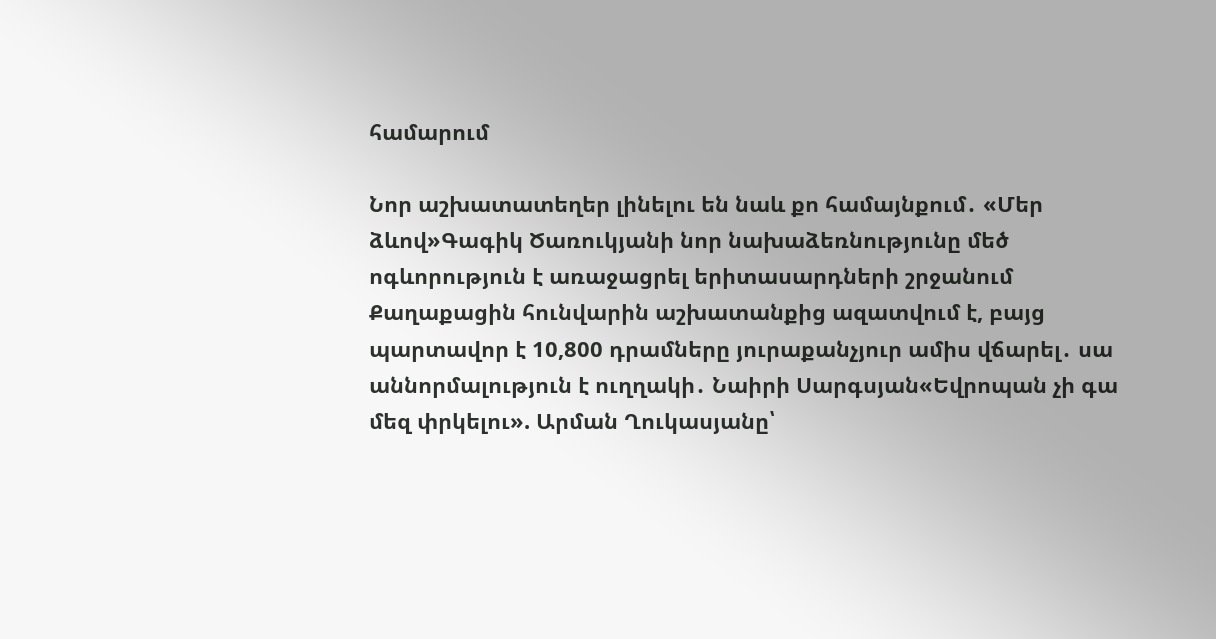համարում

Նոր աշխատատեղեր լինելու են նաև քո համայնքում․ «Մեր ձևով»Գագիկ Ծառուկյանի նոր նախաձեռնությունը մեծ ոգևորություն է առաջացրել երիտասարդների շրջանում Քաղաքացին հունվարին աշխատանքից ազատվում է, բայց պարտավոր է 10,800 դրամները յուրաքանչյուր ամիս վճարել․ սա աննորմալություն է ուղղակի․ Նաիրի Սարգսյան«Եվրոպան չի գա մեզ փրկելու». Արման Ղուկասյանը՝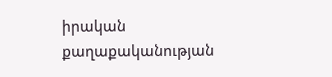իրական քաղաքականության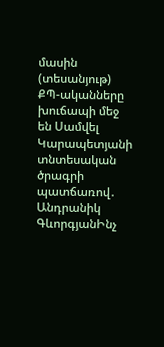մասին (տեսանյութ) ՔՊ-ականները խուճապի մեջ են Սամվել Կարապետյանի տնտեսական ծրագրի պատճառով․ Անդրանիկ ԳևորգյանԻնչ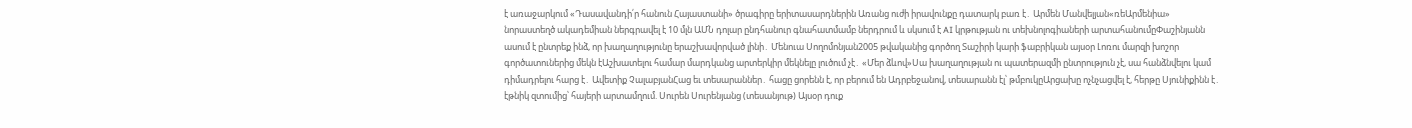է առաջարկում «Դասավանդի՛ր հանուն Հայաստանի» ծրագիրը երիտասարդներին Առանց ուժի իրավունքը դատարկ բառ է․ Արմեն Մանվելյան«ռեԱրմենիա» նորաստեղծ ակադեմիան ներգրավել է 10 մլն ԱՄՆ դոլար ընդհանուր գնահատմամբ ներդրում և սկսում է AI կրթության ու տեխնոլոգիաների արտահանումըՓաշինյանն ասում է ընտրեք ինձ, որ խաղաղությունը երաշխավորված լինի․ Մենուա Սողոմոնյան2005 թվականից գործող Տաշիրի կարի ֆաբրիկան այսօր Լոռու մարզի խոշոր գործատուներից մեկն էԱշխատելու համար մարդկանց արտերկիր մեկնելը լուծում չէ․ «Մեր ձևով»Սա խաղաղության ու պատերազմի ընտրություն չէ, սա հանձնվելու կամ դիմադրելու հարց է․ Ավետիք ՉալաբյանՀաց եւ տեսարաններ․ հացը ցորենն է, որ բերում են Ադրբեջանով, տեսարանն էլ՝ թմբուկըԱրցախը ոչնչացվել է, հերթը Սյունիքինն է․ էթնիկ զտումից՝ հայերի արտամղում. Սուրեն Սուրենյանց (տեսանյութ) Այսօր դուք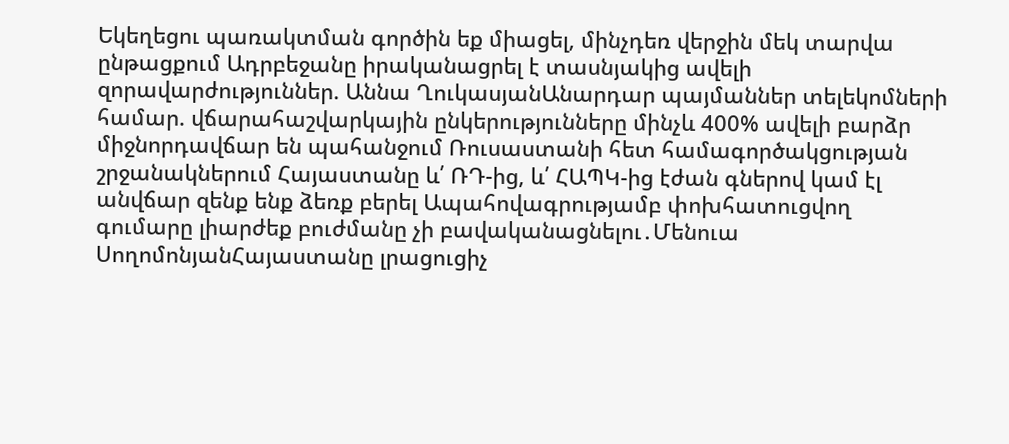Եկեղեցու պառակտման գործին եք միացել, մինչդեռ վերջին մեկ տարվա ընթացքում Ադրբեջանը իրականացրել է տասնյակից ավելի զորավարժություններ. Աննա ՂուկասյանԱնարդար պայմաններ տելեկոմների համար. վճարահաշվարկային ընկերությունները մինչև 400% ավելի բարձր միջնորդավճար են պահանջում Ռուսաստանի հետ համագործակցության շրջանակներում Հայաստանը և՛ ՌԴ-ից, և՛ ՀԱՊԿ-ից էժան գներով կամ էլ անվճար զենք ենք ձեռք բերել Ապահովագրությամբ փոխհատուցվող գումարը լիարժեք բուժմանը չի բավականացնելու․Մենուա ՍողոմոնյանՀայաստանը լրացուցիչ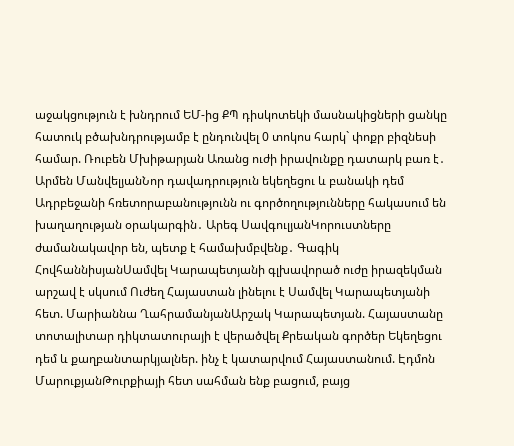աջակցություն է խնդրում ԵՄ-ից ՔՊ դիսկոտեկի մասնակիցների ցանկը հատուկ բծախնդրությամբ է ընդունվել 0 տոկոս հարկ` փոքր բիզնեսի համար. Ռուբեն Մխիթարյան Առանց ուժի իրավունքը դատարկ բառ է․ Արմեն ՄանվելյանՆոր դավադրություն եկեղեցու և բանակի դեմ Ադրբեջանի հռետորաբանությունն ու գործողությունները հակասում են խաղաղության օրակարգին․ Արեգ ՍավգուլյանԿորուստները ժամանակավոր են, պետք է համախմբվենք․ Գագիկ ՀովհաննիսյանՍամվել Կարապետյանի գլխավորած ուժը իրազեկման արշավ է սկսում Ուժեղ Հայաստան լինելու է Սամվել Կարապետյանի հետ. Մարիաննա ՂահրամանյանԱրշակ Կարապետյան. Հայաստանը տոտալիտար դիկտատուրայի է վերածվել Քրեական գործեր Եկեղեցու դեմ և քաղբանտարկյալներ. ինչ է կատարվում Հայաստանում. Էդմոն ՄարուքյանԹուրքիայի հետ սահման ենք բացում, բայց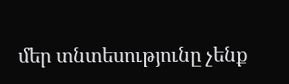մեր տնտեսությունը չենք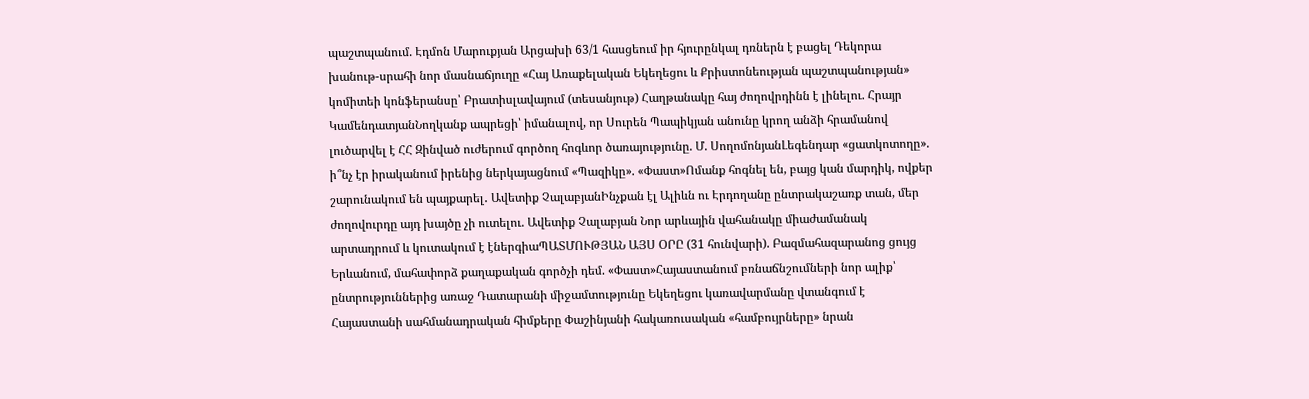պաշտպանում. Էդմոն Մարուքյան Արցախի 63/1 հասցեում իր հյուրընկալ դռներն է բացել Դեկորա խանութ-սրահի նոր մասնաճյուղը «Հայ Առաքելական Եկեղեցու և Քրիստոնեության պաշտպանության» կոմիտեի կոնֆերանսը՝ Բրատիսլավայում (տեսանյութ) Հաղթանակը հայ ժողովրդինն է լինելու. Հրայր ԿամենդատյանՆողկանք ապրեցի՝ իմանալով, որ Սուրեն Պապիկյան անունը կրող անձի հրամանով լուծարվել է ՀՀ Զինված ուժերում գործող հոգևոր ծառայությունը. Մ. ՍողոմոնյանԼեգենդար «ցատկոտողը». ի՞նչ էր իրականում իրենից ներկայացնում «Պազիկը». «Փաստ»Ոմանք հոգնել են, բայց կան մարդիկ, ովքեր շարունակում են պայքարել․ Ավետիք ՉալաբյանԻնչքան էլ Ալիևն ու Էրդողանը ընտրակաշառք տան, մեր ժողովուրդը այդ խայծը չի ուտելու. Ավետիք Չալաբյան Նոր արևային վահանակը միաժամանակ արտադրում և կուտակում է էներգիաՊԱՏՄՈՒԹՅԱՆ ԱՅՍ ՕՐԸ (31 հունվարի). Բազմահազարանոց ցույց Երևանում, մահափորձ քաղաքական գործչի դեմ. «Փաստ»Հայաստանում բռնաճնշումների նոր ալիք՝ ընտրություններից առաջ Դատարանի միջամտությունը Եկեղեցու կառավարմանը վտանգում է Հայաստանի սահմանադրական հիմքերը Փաշինյանի հակառուսական «համբույրները» նրան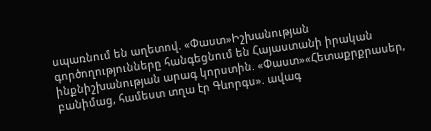սպառնում են աղետով. «Փաստ»Իշխանության գործողությունները հանգեցնում են Հայաստանի իրական ինքնիշխանության արագ կորստին. «Փաստ»«Հետաքրքրասեր, բանիմաց, համեստ տղա էր Գևորգս». ավագ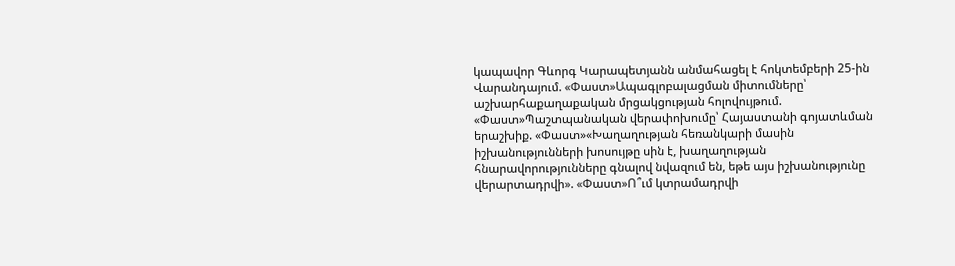կապավոր Գևորգ Կարապետյանն անմահացել է հոկտեմբերի 25-ին Վարանդայում. «Փաստ»Ապագլոբալացման միտումները՝ աշխարհաքաղաքական մրցակցության հոլովույթում. «Փաստ»Պաշտպանական վերափոխումը՝ Հայաստանի գոյատևման երաշխիք. «Փաստ»«Խաղաղության հեռանկարի մասին իշխանությունների խոսույթը սին է, խաղաղության հնարավորությունները գնալով նվազում են, եթե այս իշխանությունը վերարտադրվի». «Փաստ»Ո՞ւմ կտրամադրվի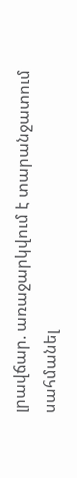լրավճար. առաջարկվում է տարանջատում սահմանել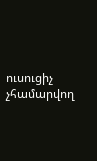ուսուցիչ չհամարվող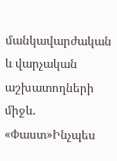մանկավարժական և վարչական աշխատողների միջև. «Փաստ»Ինչպես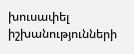խուսափել իշխանությունների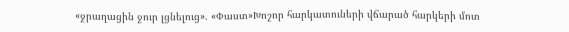«ջրաղացին ջուր լցնելուց». «Փաստ»Խոշոր հարկատուների վճարած հարկերի մոտ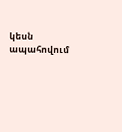կեսն ապահովում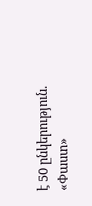է 50 ընկերություն. «Փաստ»